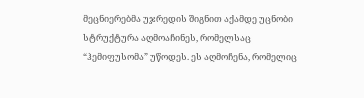მეცნიერებმა უჯრედის შიგნით აქამდე უცნობი სტრუქტურა აღმოაჩინეს, რომელსაც “ჰემიფუსომა” უწოდეს. ეს აღმოჩენა, რომელიც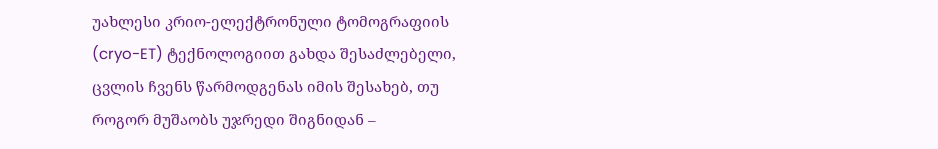უახლესი კრიო-ელექტრონული ტომოგრაფიის (cryo-ET) ტექნოლოგიით გახდა შესაძლებელი, ცვლის ჩვენს წარმოდგენას იმის შესახებ, თუ როგორ მუშაობს უჯრედი შიგნიდან –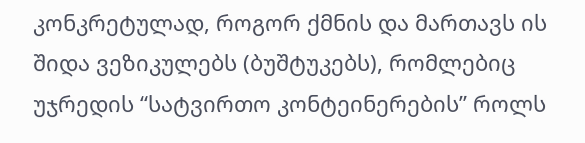კონკრეტულად, როგორ ქმნის და მართავს ის შიდა ვეზიკულებს (ბუშტუკებს), რომლებიც უჯრედის “სატვირთო კონტეინერების” როლს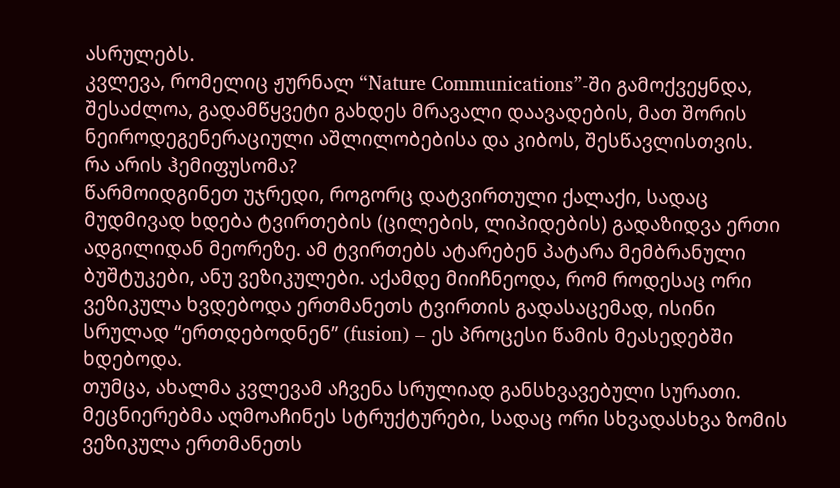ასრულებს.
კვლევა, რომელიც ჟურნალ “Nature Communications”-ში გამოქვეყნდა, შესაძლოა, გადამწყვეტი გახდეს მრავალი დაავადების, მათ შორის ნეიროდეგენერაციული აშლილობებისა და კიბოს, შესწავლისთვის.
რა არის ჰემიფუსომა?
წარმოიდგინეთ უჯრედი, როგორც დატვირთული ქალაქი, სადაც მუდმივად ხდება ტვირთების (ცილების, ლიპიდების) გადაზიდვა ერთი ადგილიდან მეორეზე. ამ ტვირთებს ატარებენ პატარა მემბრანული ბუშტუკები, ანუ ვეზიკულები. აქამდე მიიჩნეოდა, რომ როდესაც ორი ვეზიკულა ხვდებოდა ერთმანეთს ტვირთის გადასაცემად, ისინი სრულად “ერთდებოდნენ” (fusion) – ეს პროცესი წამის მეასედებში ხდებოდა.
თუმცა, ახალმა კვლევამ აჩვენა სრულიად განსხვავებული სურათი. მეცნიერებმა აღმოაჩინეს სტრუქტურები, სადაც ორი სხვადასხვა ზომის ვეზიკულა ერთმანეთს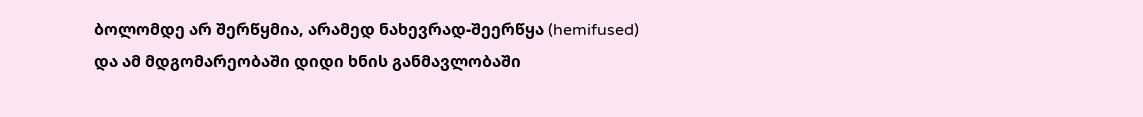ბოლომდე არ შერწყმია, არამედ ნახევრად-შეერწყა (hemifused) და ამ მდგომარეობაში დიდი ხნის განმავლობაში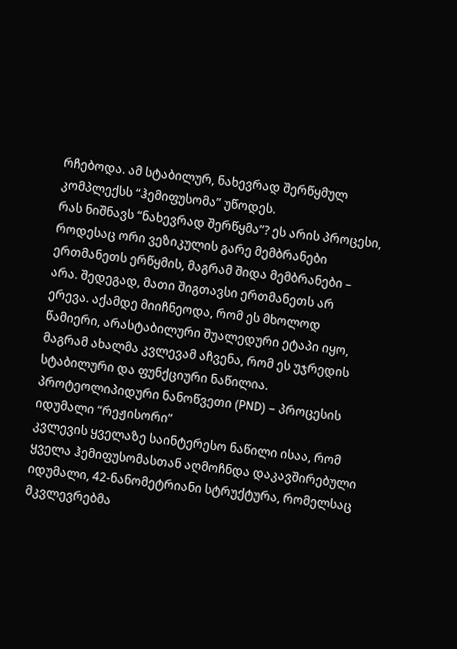რჩებოდა. ამ სტაბილურ, ნახევრად შერწყმულ კომპლექსს “ჰემიფუსომა” უწოდეს.
რას ნიშნავს “ნახევრად შერწყმა”? ეს არის პროცესი, როდესაც ორი ვეზიკულის გარე მემბრანები ერთმანეთს ერწყმის, მაგრამ შიდა მემბრანები – არა. შედეგად, მათი შიგთავსი ერთმანეთს არ ერევა. აქამდე მიიჩნეოდა, რომ ეს მხოლოდ წამიერი, არასტაბილური შუალედური ეტაპი იყო, მაგრამ ახალმა კვლევამ აჩვენა, რომ ეს უჯრედის სტაბილური და ფუნქციური ნაწილია.
პროტეოლიპიდური ნანოწვეთი (PND) – პროცესის იდუმალი “რეჟისორი”
კვლევის ყველაზე საინტერესო ნაწილი ისაა, რომ ყველა ჰემიფუსომასთან აღმოჩნდა დაკავშირებული იდუმალი, 42-ნანომეტრიანი სტრუქტურა, რომელსაც მკვლევრებმა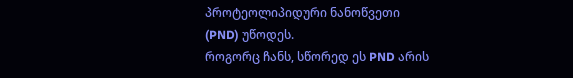პროტეოლიპიდური ნანოწვეთი (PND) უწოდეს.
როგორც ჩანს, სწორედ ეს PND არის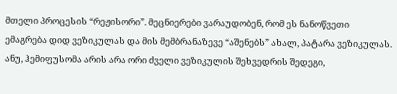მთელი პროცესის “რეჟისორი”. მეცნიერები ვარაუდობენ, რომ ეს ნანოწვეთი ემაგრება დიდ ვეზიკულას და მის მემბრანაზევე “აშენებს” ახალ, პატარა ვეზიკულას. ანუ, ჰემიფუსომა არის არა ორი ძველი ვეზიკულის შეხვედრის შედეგი,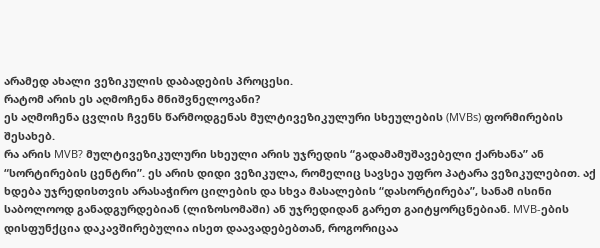არამედ ახალი ვეზიკულის დაბადების პროცესი.
რატომ არის ეს აღმოჩენა მნიშვნელოვანი?
ეს აღმოჩენა ცვლის ჩვენს წარმოდგენას მულტივეზიკულური სხეულების (MVBs) ფორმირების შესახებ.
რა არის MVB? მულტივეზიკულური სხეული არის უჯრედის “გადამამუშავებელი ქარხანა” ან “სორტირების ცენტრი”. ეს არის დიდი ვეზიკულა, რომელიც სავსეა უფრო პატარა ვეზიკულებით. აქ ხდება უჯრედისთვის არასაჭირო ცილების და სხვა მასალების “დასორტირება”, სანამ ისინი საბოლოოდ განადგურდებიან (ლიზოსომაში) ან უჯრედიდან გარეთ გაიტყორცნებიან. MVB-ების დისფუნქცია დაკავშირებულია ისეთ დაავადებებთან, როგორიცაა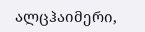ალცჰაიმერი,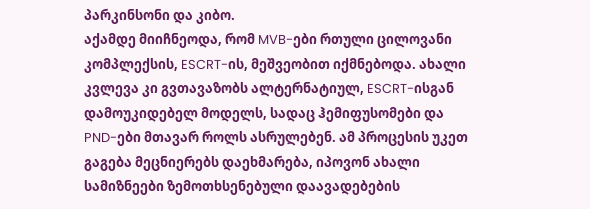პარკინსონი და კიბო.
აქამდე მიიჩნეოდა, რომ MVB-ები რთული ცილოვანი კომპლექსის, ESCRT-ის, მეშვეობით იქმნებოდა. ახალი კვლევა კი გვთავაზობს ალტერნატიულ, ESCRT-ისგან დამოუკიდებელ მოდელს, სადაც ჰემიფუსომები და PND-ები მთავარ როლს ასრულებენ. ამ პროცესის უკეთ გაგება მეცნიერებს დაეხმარება, იპოვონ ახალი სამიზნეები ზემოთხსენებული დაავადებების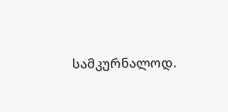სამკურნალოდ.